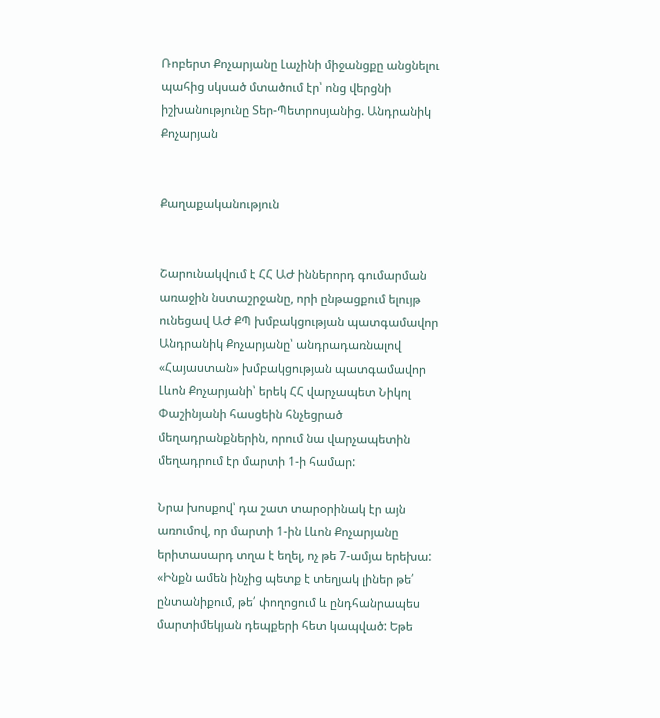Ռոբերտ Քոչարյանը Լաչինի միջանցքը անցնելու պահից սկսած մտածում էր՝ ոնց վերցնի իշխանությունը Տեր-Պետրոսյանից. Անդրանիկ Քոչարյան


Քաղաքականություն


Շարունակվում է ՀՀ ԱԺ իններորդ գումարման առաջին նստաշրջանը, որի ընթացքում ելույթ ունեցավ ԱԺ ՔՊ խմբակցության պատգամավոր Անդրանիկ Քոչարյանը՝ անդրադառնալով «Հայաստան» խմբակցության պատգամավոր Լևոն Քոչարյանի՝ երեկ ՀՀ վարչապետ Նիկոլ Փաշինյանի հասցեին հնչեցրած մեղադրանքներին, որում նա վարչապետին մեղադրում էր մարտի 1-ի համար:

Նրա խոսքով՝ դա շատ տարօրինակ էր այն առումով, որ մարտի 1-ին Լևոն Քոչարյանը երիտասարդ տղա է եղել, ոչ թե 7-ամյա երեխա: «Ինքն ամեն ինչից պետք է տեղյակ լիներ թե՛ ընտանիքում, թե՛ փողոցում և ընդհանրապես մարտիմեկյան դեպքերի հետ կապված: Եթե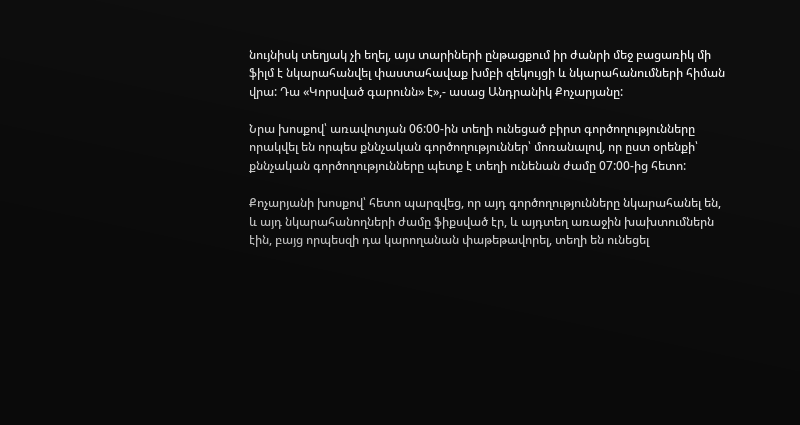նույնիսկ տեղյակ չի եղել, այս տարիների ընթացքում իր ժանրի մեջ բացառիկ մի ֆիլմ է նկարահանվել փաստահավաք խմբի զեկույցի և նկարահանումների հիման վրա: Դա «Կորսված գարունն» է»,- ասաց Անդրանիկ Քոչարյանը:

Նրա խոսքով՝ առավոտյան 06:00-ին տեղի ունեցած բիրտ գործողությունները որակվել են որպես քննչական գործողություններ՝ մոռանալով, որ ըստ օրենքի՝ քննչական գործողությունները պետք է տեղի ունենան ժամը 07:00-ից հետո:

Քոչարյանի խոսքով՝ հետո պարզվեց, որ այդ գործողությունները նկարահանել են, և այդ նկարահանողների ժամը ֆիքսված էր, և այդտեղ առաջին խախտումներն էին, բայց որպեսզի դա կարողանան փաթեթավորել, տեղի են ունեցել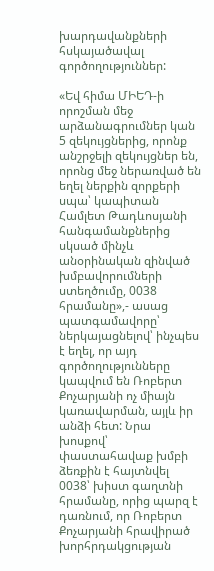խարդավանքների հսկայածավալ գործողություններ:

«Եվ հիմա ՄԻԵԴ-ի որոշման մեջ արձանագրումներ կան 5 զեկույցներից, որոնք անշրջելի զեկույցներ են, որոնց մեջ ներառված են եղել ներքին զորքերի սպա՝ կապիտան Համլետ Թադևոսյանի հանգամանքներից սկսած մինչև անօրինական զինված խմբավորումների ստեղծումը, 0038 հրամանը»,- ասաց պատգամավորը՝ ներկայացնելով՝ ինչպես է եղել, որ այդ գործողությունները կապվում են Ռոբերտ Քոչարյանի ոչ միայն կառավարման, այլև իր անձի հետ: Նրա խոսքով՝ փաստահավաք խմբի ձեռքին է հայտնվել 0038՝ խիստ գաղտնի հրամանը, որից պարզ է դառնում, որ Ռոբերտ Քոչարյանի հրավիրած խորհրդակցության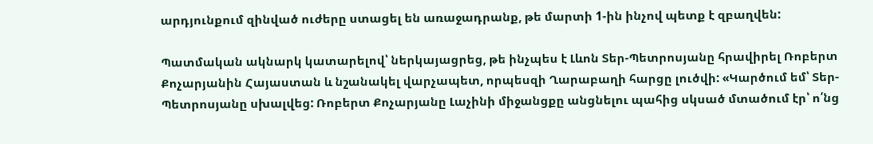արդյունքում զինված ուժերը ստացել են առաջադրանք, թե մարտի 1-ին ինչով պետք է զբաղվեն:

Պատմական ակնարկ կատարելով՝ ներկայացրեց, թե ինչպես է Լևոն Տեր-Պետրոսյանը հրավիրել Ռոբերտ Քոչարյանին Հայաստան և նշանակել վարչապետ, որպեսզի Ղարաբաղի հարցը լուծվի: «Կարծում եմ՝ Տեր-Պետրոսյանը սխալվեց: Ռոբերտ Քոչարյանը Լաչինի միջանցքը անցնելու պահից սկսած մտածում էր՝ ո՛նց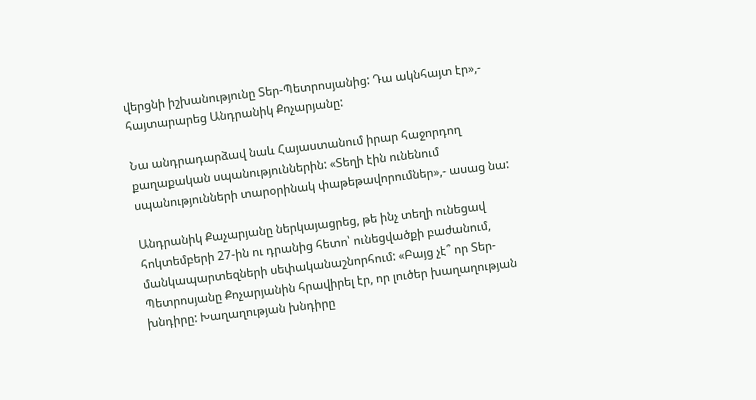վերցնի իշխանությունը Տեր-Պետրոսյանից: Դա ակնհայտ էր»,- հայտարարեց Անդրանիկ Քոչարյանը:

Նա անդրադարձավ նաև Հայաստանում իրար հաջորդող քաղաքական սպանություններին: «Տեղի էին ունենում սպանությունների տարօրինակ փաթեթավորումներ»,- ասաց նա:

Անդրանիկ Քաչարյանը ներկայացրեց, թե ինչ տեղի ունեցավ հոկտեմբերի 27-ին ու դրանից հետո՝ ունեցվածքի բաժանում, մանկապարտեզների սեփականաշնորհում: «Բայց չէ՞ որ Տեր-Պետրոսյանը Քոչարյանին հրավիրել էր, որ լուծեր խաղաղության խնդիրը: Խաղաղության խնդիրը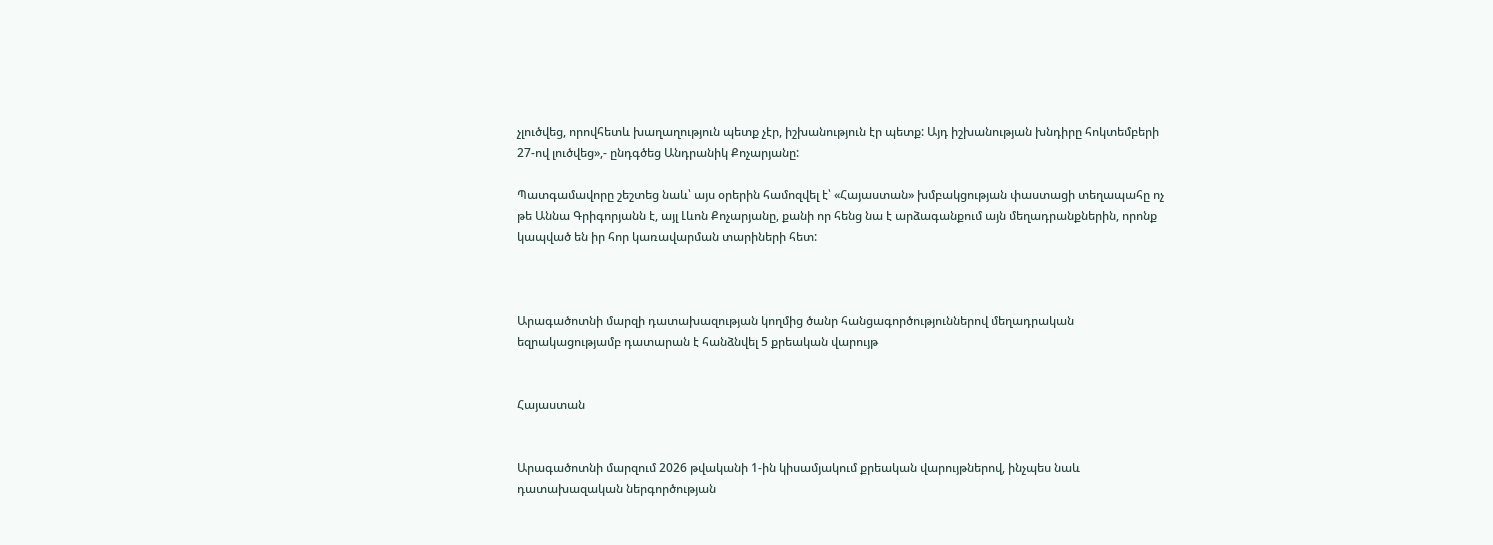չլուծվեց, որովհետև խաղաղություն պետք չէր, իշխանություն էր պետք: Այդ իշխանության խնդիրը հոկտեմբերի 27-ով լուծվեց»,- ընդգծեց Անդրանիկ Քոչարյանը:

Պատգամավորը շեշտեց նաև՝ այս օրերին համոզվել է՝ «Հայաստան» խմբակցության փաստացի տեղապահը ոչ թե Աննա Գրիգորյանն է, այլ Լևոն Քոչարյանը, քանի որ հենց նա է արձագանքում այն մեղադրանքներին, որոնք կապված են իր հոր կառավարման տարիների հետ:



Արագածոտնի մարզի դատախազության կողմից ծանր հանցագործություններով մեղադրական եզրակացությամբ դատարան է հանձնվել 5 քրեական վարույթ


Հայաստան


Արագածոտնի մարզում 2026 թվականի 1-ին կիսամյակում քրեական վարույթներով, ինչպես նաև դատախազական ներգործության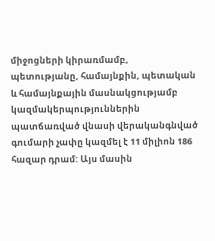միջոցների կիրառմամբ, պետությանը, համայնքին, պետական և համայնքային մասնակցությամբ կազմակերպություններին պատճառված վնասի վերականգնված գումարի չափը կազմել է 11 միլիոն 186 հազար դրամ: Այս մասին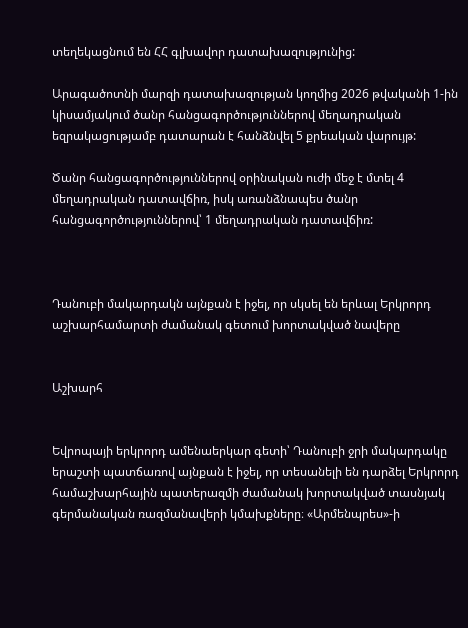տեղեկացնում են ՀՀ գլխավոր դատախազությունից:

Արագածոտնի մարզի դատախազության կողմից 2026 թվականի 1-ին կիսամյակում ծանր հանցագործություններով մեղադրական եզրակացությամբ դատարան է հանձնվել 5 քրեական վարույթ:

Ծանր հանցագործություններով օրինական ուժի մեջ է մտել 4 մեղադրական դատավճիռ, իսկ առանձնապես ծանր հանցագործություններով՝ 1 մեղադրական դատավճիռ:



Դանուբի մակարդակն այնքան է իջել, որ սկսել են երևալ Երկրորդ աշխարհամարտի ժամանակ գետում խորտակված նավերը


Աշխարհ


Եվրոպայի երկրորդ ամենաերկար գետի՝ Դանուբի ջրի մակարդակը երաշտի պատճառով այնքան է իջել, որ տեսանելի են դարձել Երկրորդ համաշխարհային պատերազմի ժամանակ խորտակված տասնյակ գերմանական ռազմանավերի կմախքները։ «Արմենպրես»-ի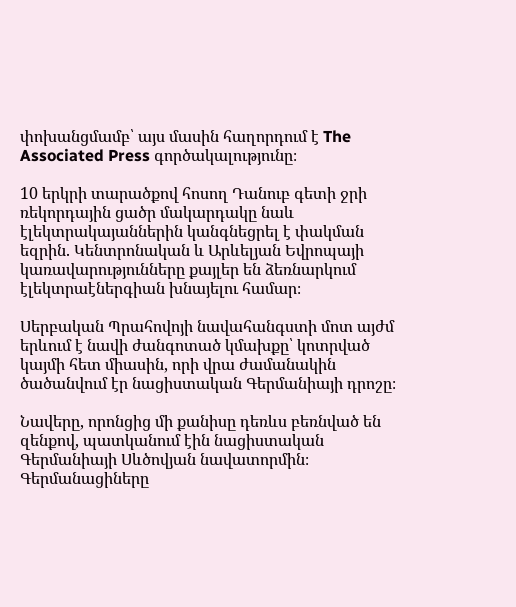փոխանցմամբ՝ այս մասին հաղորդում է The Associated Press գործակալությունը։

10 երկրի տարածքով հոսող Դանուբ գետի ջրի ռեկորդային ցածր մակարդակը նաև էլեկտրակայաններին կանգնեցրել է փակման եզրին. Կենտրոնական և Արևելյան Եվրոպայի կառավարությունները քայլեր են ձեռնարկում էլեկտրաէներգիան խնայելու համար։

Սերբական Պրահովոյի նավահանգստի մոտ այժմ երևում է նավի ժանգոտած կմախքը՝ կոտրված կայմի հետ միասին, որի վրա ժամանակին ծածանվում էր նացիստական Գերմանիայի դրոշը։

Նավերը, որոնցից մի քանիսը դեռևս բեռնված են զենքով, պատկանում էին նացիստական Գերմանիայի Սևծովյան նավատորմին։ Գերմանացիները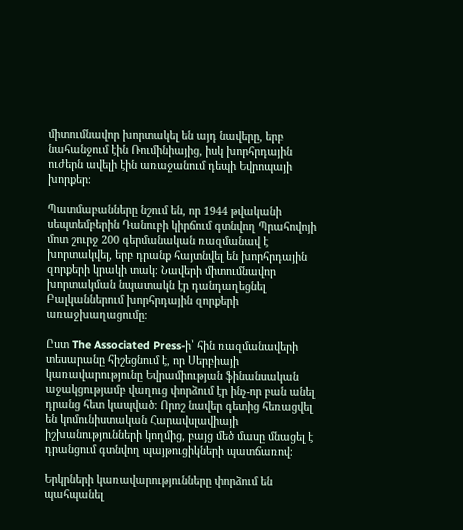միտումնավոր խորտակել են այդ նավերը, երբ նահանջում էին Ռումինիայից, իսկ խորհրդային ուժերն ավելի էին առաջանում դեպի Եվրոպայի խորքեր։

Պատմաբանները նշում են, որ 1944 թվականի սեպտեմբերին Դանուբի կիրճում գտնվող Պրահովոյի մոտ շուրջ 200 գերմանական ռազմանավ է խորտակվել, երբ դրանք հայտնվել են խորհրդային զորքերի կրակի տակ։ Նավերի միտումնավոր խորտակման նպատակն էր դանդաղեցնել Բալկաններում խորհրդային զորքերի առաջխաղացումը։

Ըստ The Associated Press-ի՝ հին ռազմանավերի տեսարանը հիշեցնում է, որ Սերբիայի կառավարությունը Եվրամիության ֆինանսական աջակցությամբ վաղուց փորձում էր ինչ-որ բան անել դրանց հետ կապված։ Որոշ նավեր գետից հեռացվել են կոմունիստական Հարավսլավիայի իշխանությունների կողմից, բայց մեծ մասը մնացել է դրանցում գտնվող պայթուցիկների պատճառով։

Երկրների կառավարությունները փորձում են պահպանել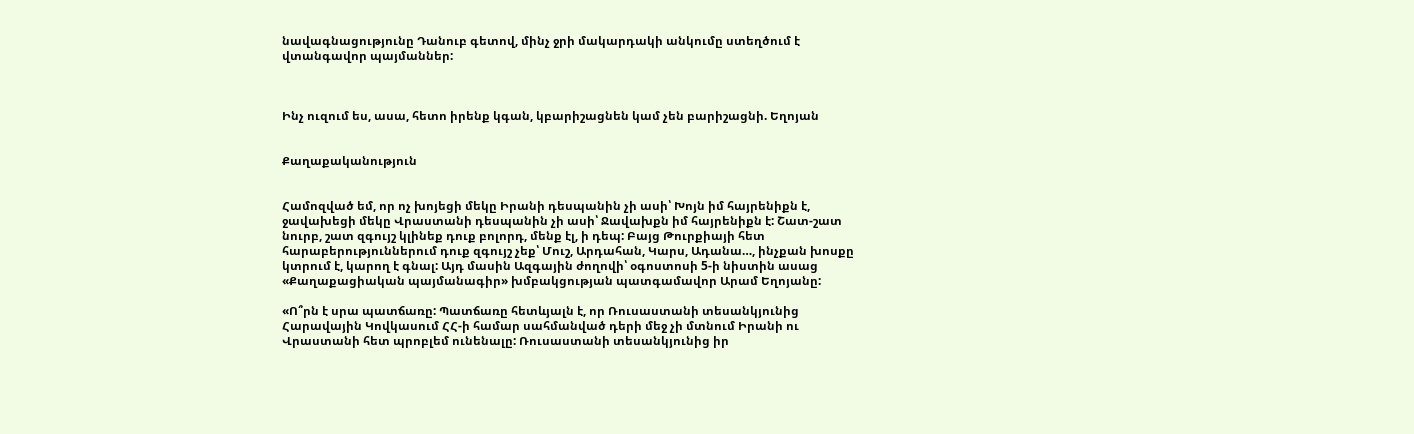նավագնացությունը Դանուբ գետով, մինչ ջրի մակարդակի անկումը ստեղծում է վտանգավոր պայմաններ:



Ինչ ուզում ես, ասա, հետո իրենք կգան, կբարիշացնեն կամ չեն բարիշացնի. Եղոյան


Քաղաքականություն


Համոզված եմ, որ ոչ խոյեցի մեկը Իրանի դեսպանին չի ասի՝ Խոյն իմ հայրենիքն է, ջավախեցի մեկը Վրաստանի դեսպանին չի ասի՝ Ջավախքն իմ հայրենիքն է: Շատ-շատ նուրբ, շատ զգույշ կլինեք դուք բոլորդ, մենք էլ, ի դեպ: Բայց Թուրքիայի հետ հարաբերություններում դուք զգույշ չեք՝ Մուշ, Արդահան, Կարս, Ադանա…, ինչքան խոսքը կտրում է, կարող է գնալ: Այդ մասին Ազգային ժողովի՝ օգոստոսի 5-ի նիստին ասաց «Քաղաքացիական պայմանագիր» խմբակցության պատգամավոր Արամ Եղոյանը:

«Ո՞րն է սրա պատճառը: Պատճառը հետևյալն է, որ Ռուսաստանի տեսանկյունից Հարավային Կովկասում ՀՀ-ի համար սահմանված դերի մեջ չի մտնում Իրանի ու Վրաստանի հետ պրոբլեմ ունենալը: Ռուսաստանի տեսանկյունից իր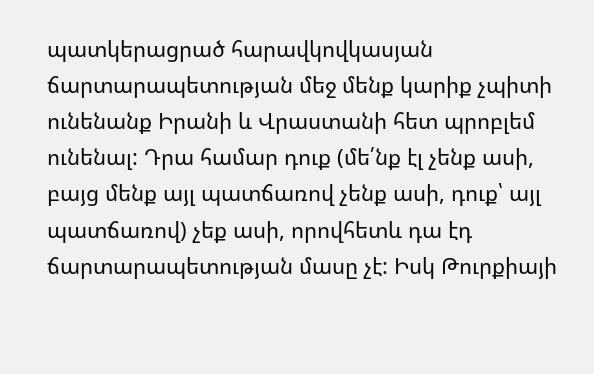պատկերացրած հարավկովկասյան ճարտարապետության մեջ մենք կարիք չպիտի ունենանք Իրանի և Վրաստանի հետ պրոբլեմ ունենալ: Դրա համար դուք (մե՛նք էլ չենք ասի, բայց մենք այլ պատճառով չենք ասի, դուք՝ այլ պատճառով) չեք ասի, որովհետև դա էդ ճարտարապետության մասը չէ: Իսկ Թուրքիայի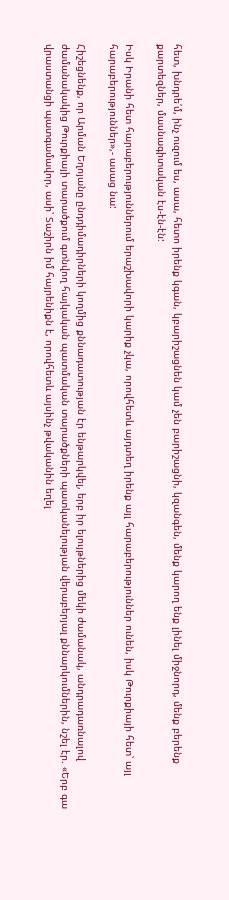հետ, խնդրե՛մ, ինչ ուզում ես, ասա, հետո իրենք կգան, կբարիշացնեն կամ չեն բարիշացնի, կզանգեն, մենք կարող ենք լինել միջնորդ, մենք բերենք քարտեզներ, մասնագիտական էս-էն-էն:

Իսկ Իրանի հետ հարաբերություններում երաշխավորի կարիք չկա, որովհետև այդտեղ իրենք այլ հարաբերություններ ունեն, իսկ Թուրքիայի հետ՝ այլ հարաբերություններ»,- ասաց նա:

Հիշեցնենք, որ Արման Եղոյանը ընդդիմադիրների կողմից քննադատության էր ենթարկվել, երբ իր ելույթներից մեկի ժամանակ, անդրադառնալով ժամանակակից Թուրքիայի տարածքում գտնվող հայկական պատմական տարածքների պատկանելության վերաբերյալ քննարկումներին, նշել էր. «Երբ գա վրաստանցի պատգամավոր, ասի՝ Տաշիրն իմ հայրենիքն է, որովհետև այսինչ թվականին եղել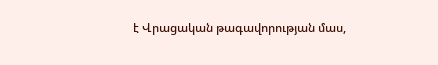է Վրացական թագավորության մաս,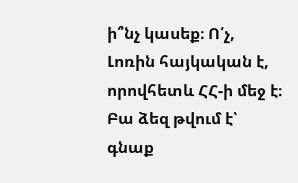ի՞նչ կասեք։ Ո՛չ, Լոռին հայկական է, որովհետև ՀՀ-ի մեջ է։ Բա ձեզ թվում է՝ գնաք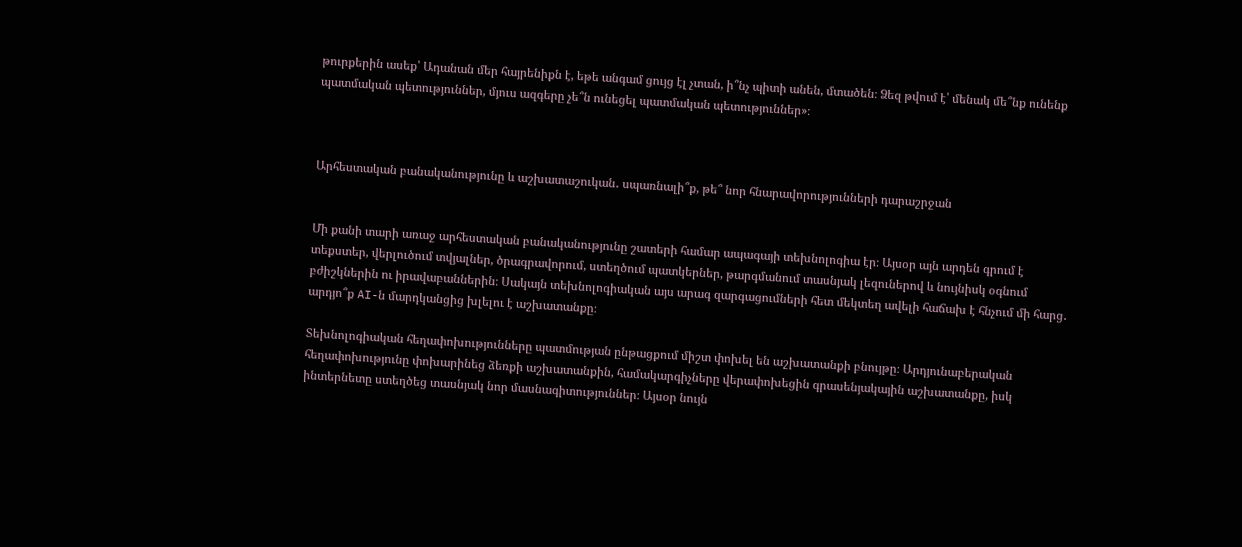թուրքերին ասեք՝ Ադանան մեր հայրենիքն է, եթե անգամ ցույց էլ չտան, ի՞նչ պիտի անեն, մտածեն։ Ձեզ թվում է՝ մենակ մե՞նք ունենք պատմական պետություններ, մյուս ազգերը չե՞ն ունեցել պատմական պետություններ»։



Արհեստական բանականությունը և աշխատաշուկան․ սպառնալի՞ք, թե՞ նոր հնարավորությունների դարաշրջան


Մի քանի տարի առաջ արհեստական բանականությունը շատերի համար ապագայի տեխնոլոգիա էր։ Այսօր այն արդեն գրում է տեքստեր, վերլուծում տվյալներ, ծրագրավորում, ստեղծում պատկերներ, թարգմանում տասնյակ լեզուներով և նույնիսկ օգնում բժիշկներին ու իրավաբաններին։ Սակայն տեխնոլոգիական այս արագ զարգացումների հետ մեկտեղ ավելի հաճախ է հնչում մի հարց․ արդյո՞ք AI-ն մարդկանցից խլելու է աշխատանքը։

Տեխնոլոգիական հեղափոխությունները պատմության ընթացքում միշտ փոխել են աշխատանքի բնույթը։ Արդյունաբերական հեղափոխությունը փոխարինեց ձեռքի աշխատանքին, համակարգիչները վերափոխեցին գրասենյակային աշխատանքը, իսկ ինտերնետը ստեղծեց տասնյակ նոր մասնագիտություններ։ Այսօր նույն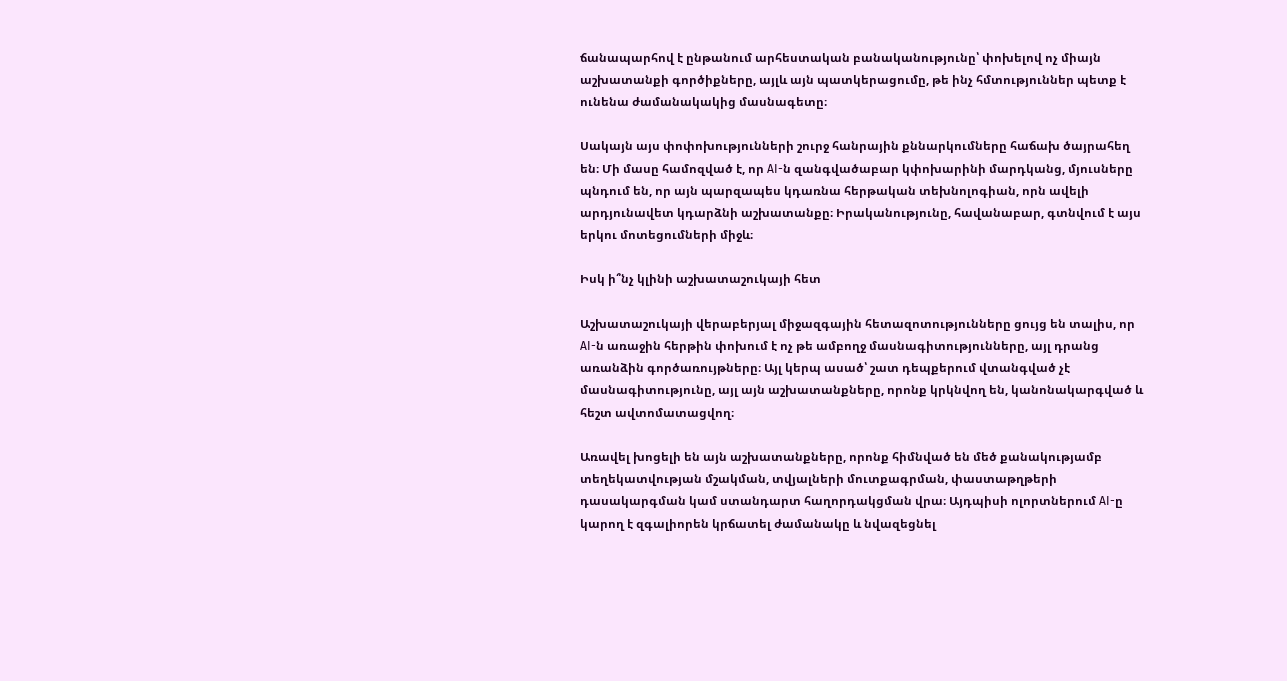ճանապարհով է ընթանում արհեստական բանականությունը՝ փոխելով ոչ միայն աշխատանքի գործիքները, այլև այն պատկերացումը, թե ինչ հմտություններ պետք է ունենա ժամանակակից մասնագետը։

Սակայն այս փոփոխությունների շուրջ հանրային քննարկումները հաճախ ծայրահեղ են։ Մի մասը համոզված է, որ AI-ն զանգվածաբար կփոխարինի մարդկանց, մյուսները պնդում են, որ այն պարզապես կդառնա հերթական տեխնոլոգիան, որն ավելի արդյունավետ կդարձնի աշխատանքը։ Իրականությունը, հավանաբար, գտնվում է այս երկու մոտեցումների միջև։

Իսկ ի՞նչ կլինի աշխատաշուկայի հետ

Աշխատաշուկայի վերաբերյալ միջազգային հետազոտությունները ցույց են տալիս, որ AI-ն առաջին հերթին փոխում է ոչ թե ամբողջ մասնագիտությունները, այլ դրանց առանձին գործառույթները։ Այլ կերպ ասած՝ շատ դեպքերում վտանգված չէ մասնագիտությունը, այլ այն աշխատանքները, որոնք կրկնվող են, կանոնակարգված և հեշտ ավտոմատացվող։

Առավել խոցելի են այն աշխատանքները, որոնք հիմնված են մեծ քանակությամբ տեղեկատվության մշակման, տվյալների մուտքագրման, փաստաթղթերի դասակարգման կամ ստանդարտ հաղորդակցման վրա։ Այդպիսի ոլորտներում AI-ը կարող է զգալիորեն կրճատել ժամանակը և նվազեցնել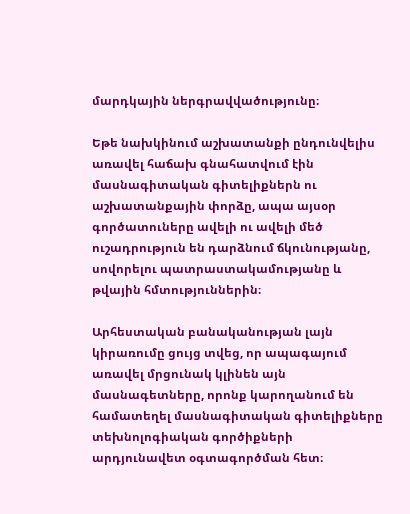մարդկային ներգրավվածությունը։

Եթե նախկինում աշխատանքի ընդունվելիս առավել հաճախ գնահատվում էին մասնագիտական գիտելիքներն ու աշխատանքային փորձը, ապա այսօր գործատուները ավելի ու ավելի մեծ ուշադրություն են դարձնում ճկունությանը, սովորելու պատրաստակամությանը և թվային հմտություններին։

Արհեստական բանականության լայն կիրառումը ցույց տվեց, որ ապագայում առավել մրցունակ կլինեն այն մասնագետները, որոնք կարողանում են համատեղել մասնագիտական գիտելիքները տեխնոլոգիական գործիքների արդյունավետ օգտագործման հետ։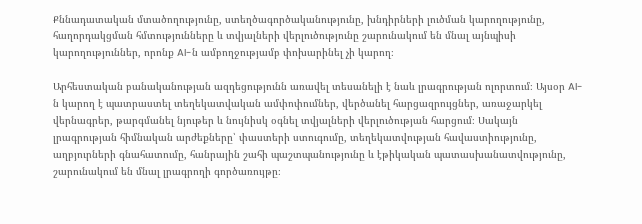Քննադատական մտածողությունը, ստեղծագործականությունը, խնդիրների լուծման կարողությունը, հաղորդակցման հմտությունները և տվյալների վերլուծությունը շարունակում են մնալ այնպիսի կարողություններ, որոնք AI-ն ամբողջությամբ փոխարինել չի կարող։

Արհեստական բանականության ազդեցությունն առավել տեսանելի է նաև լրագրության ոլորտում։ Այսօր AI-ն կարող է պատրաստել տեղեկատվական ամփոփումներ, վերծանել հարցազրույցներ, առաջարկել վերնագրեր, թարգմանել նյութեր և նույնիսկ օգնել տվյալների վերլուծության հարցում։ Սակայն լրագրության հիմնական արժեքները՝ փաստերի ստուգումը, տեղեկատվության հավաստիությունը, աղբյուրների գնահատումը, հանրային շահի պաշտպանությունը և էթիկական պատասխանատվությունը, շարունակում են մնալ լրագրողի գործառույթը։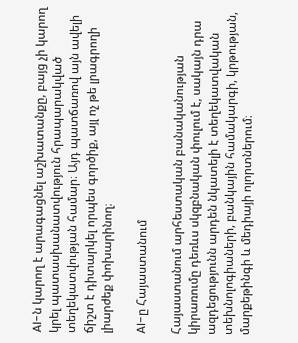AI-ն կարող է արագացնել աշխատանքը, բայց չի կարող կրել պատասխանատվություն հրապարակված տեղեկատվության համար։ Այդ պատճառով այն ավելի ճիշտ է դիտարկել որպես գործիք, այլ ոչ թե լրագրողի լիարժեք փոխարինող։

AI-ը Հայաստանում

Հայաստանում արհեստական բանականության կիրառումը դեռևս սկզբնական փուլում է, սակայն դրա ազդեցությունն արդեն նկատելի է տեղեկատվական տեխնոլոգիաների, բանկային համակարգի, կրթության, մարքեթինգի և մեդիայի ոլորտներում։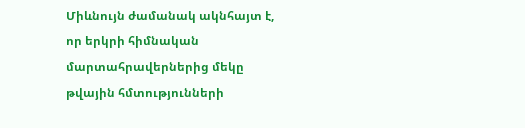Միևնույն ժամանակ ակնհայտ է, որ երկրի հիմնական մարտահրավերներից մեկը թվային հմտությունների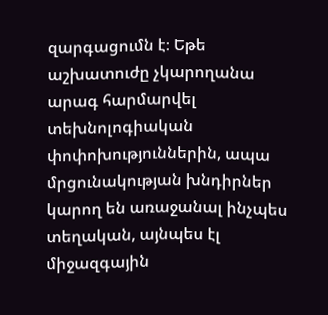զարգացումն է։ Եթե աշխատուժը չկարողանա արագ հարմարվել տեխնոլոգիական փոփոխություններին, ապա մրցունակության խնդիրներ կարող են առաջանալ ինչպես տեղական, այնպես էլ միջազգային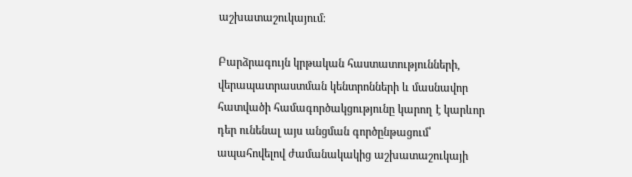աշխատաշուկայում։

Բարձրագույն կրթական հաստատությունների, վերապատրաստման կենտրոնների և մասնավոր հատվածի համագործակցությունը կարող է կարևոր դեր ունենալ այս անցման գործընթացում՝ ապահովելով ժամանակակից աշխատաշուկայի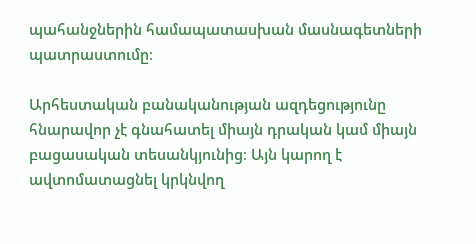պահանջներին համապատասխան մասնագետների պատրաստումը։

Արհեստական բանականության ազդեցությունը հնարավոր չէ գնահատել միայն դրական կամ միայն բացասական տեսանկյունից։ Այն կարող է ավտոմատացնել կրկնվող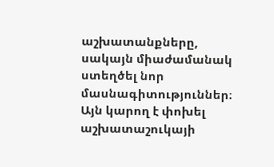աշխատանքները, սակայն միաժամանակ ստեղծել նոր մասնագիտություններ։ Այն կարող է փոխել աշխատաշուկայի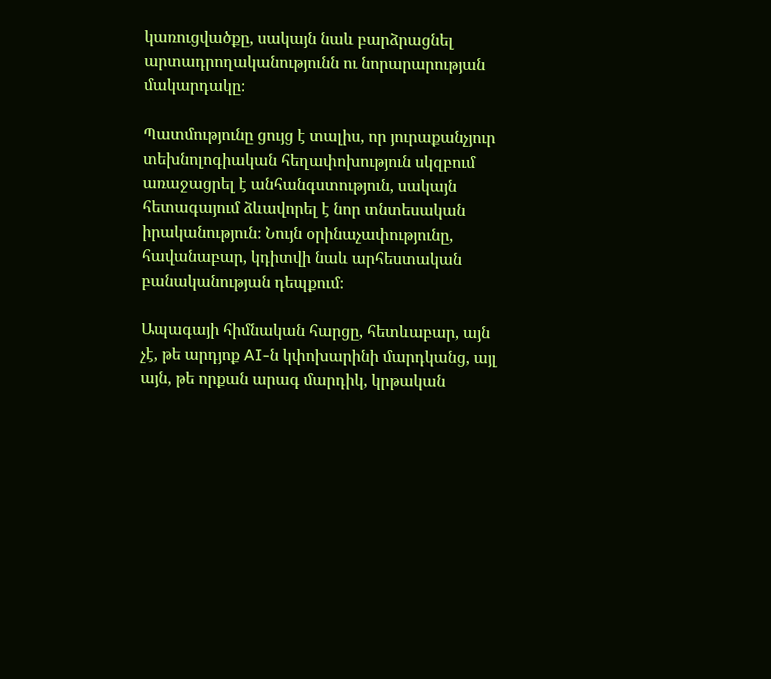կառուցվածքը, սակայն նաև բարձրացնել արտադրողականությունն ու նորարարության մակարդակը։

Պատմությունը ցույց է տալիս, որ յուրաքանչյուր տեխնոլոգիական հեղափոխություն սկզբում առաջացրել է անհանգստություն, սակայն հետագայում ձևավորել է նոր տնտեսական իրականություն։ Նույն օրինաչափությունը, հավանաբար, կդիտվի նաև արհեստական բանականության դեպքում։

Ապագայի հիմնական հարցը, հետևաբար, այն չէ, թե արդյոք AI-ն կփոխարինի մարդկանց, այլ այն, թե որքան արագ մարդիկ, կրթական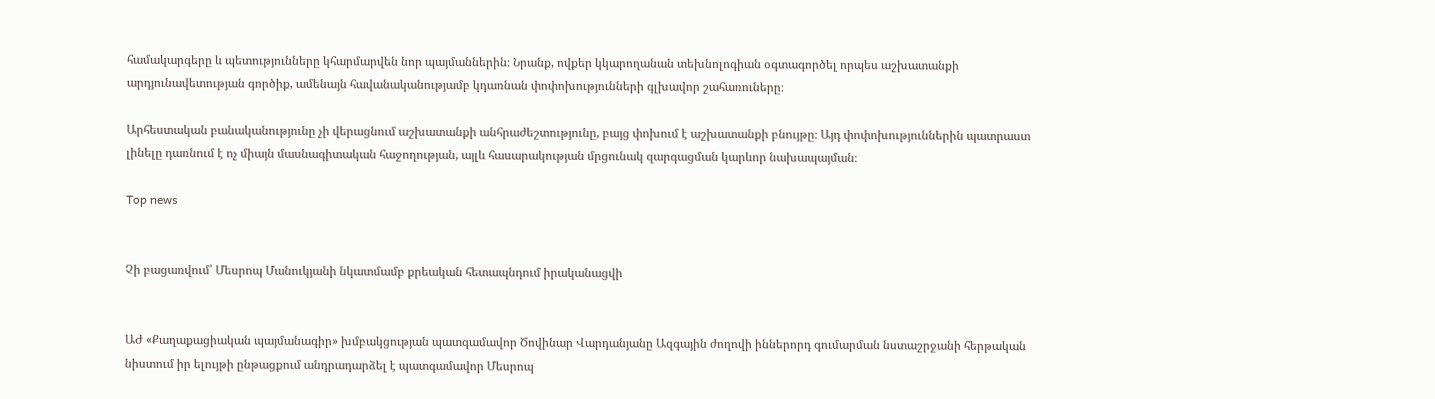համակարգերը և պետությունները կհարմարվեն նոր պայմաններին։ Նրանք, ովքեր կկարողանան տեխնոլոգիան օգտագործել որպես աշխատանքի արդյունավետության գործիք, ամենայն հավանականությամբ կդառնան փոփոխությունների գլխավոր շահառուները։

Արհեստական բանականությունը չի վերացնում աշխատանքի անհրաժեշտությունը, բայց փոխում է աշխատանքի բնույթը։ Այդ փոփոխություններին պատրաստ լինելը դառնում է ոչ միայն մասնագիտական հաջողության, այլև հասարակության մրցունակ զարգացման կարևոր նախապայման։

Top news


Չի բացառվում՝ Մեսրոպ Մանուկյանի նկատմամբ քրեական հետապնդում իրականացվի


ԱԺ «Քաղաքացիական պայմանագիր» խմբակցության պատգամավոր Ծովինար Վարդանյանը Ազգային ժողովի իններորդ գումարման նստաշրջանի հերթական նիստում իր ելույթի ընթացքում անդրադարձել է պատգամավոր Մեսրոպ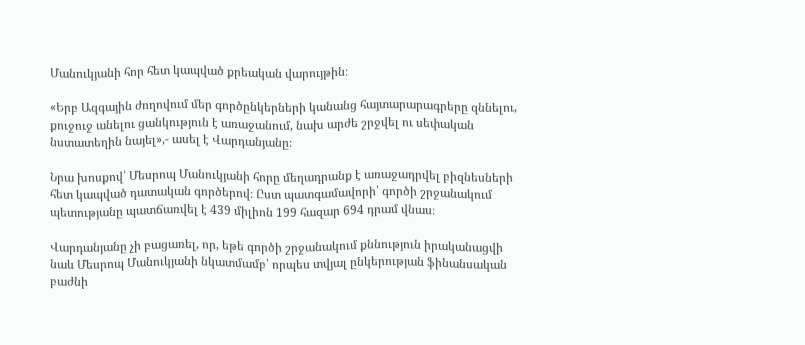Մանուկյանի հոր հետ կապված քրեական վարույթին։

«Երբ Ազգային ժողովում մեր գործընկերների կանանց հայտարարագրերը զննելու, քուջուջ անելու ցանկություն է առաջանում, նախ արժե շրջվել ու սեփական նստատեղին նայել»,- ասել է Վարդանյանը։

Նրա խոսքով՝ Մեսրոպ Մանուկյանի հորը մեղադրանք է առաջադրվել բիզնեսների հետ կապված դատական գործերով։ Ըստ պատգամավորի՝ գործի շրջանակում պետությանը պատճառվել է 439 միլիոն 199 հազար 694 դրամ վնաս։

Վարդանյանը չի բացառել, որ, եթե գործի շրջանակում քննություն իրականացվի նաև Մեսրոպ Մանուկյանի նկատմամբ՝ որպես տվյալ ընկերության ֆինանսական բաժնի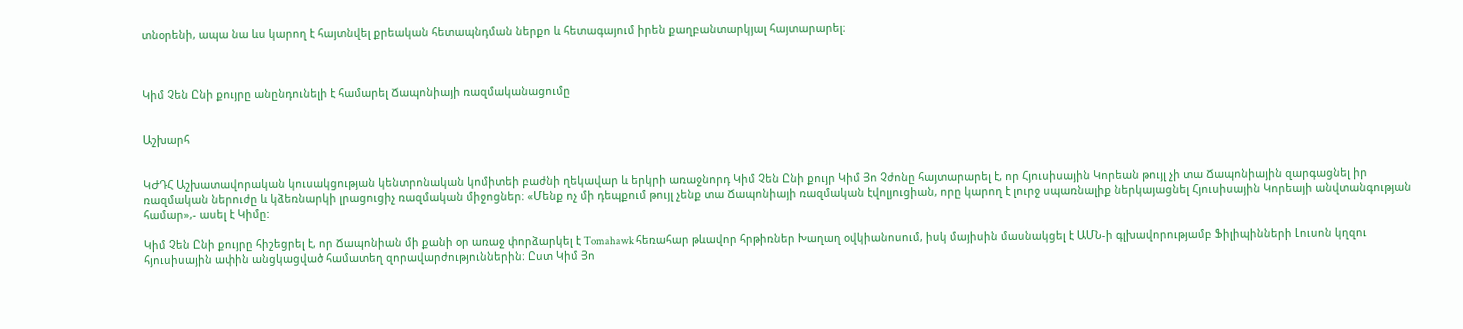տնօրենի, ապա նա ևս կարող է հայտնվել քրեական հետապնդման ներքո և հետագայում իրեն քաղբանտարկյալ հայտարարել։



Կիմ Չեն Ընի քույրը անընդունելի է համարել Ճապոնիայի ռազմականացումը


Աշխարհ


ԿԺԴՀ Աշխատավորական կուսակցության կենտրոնական կոմիտեի բաժնի ղեկավար և երկրի առաջնորդ Կիմ Չեն Ընի քույր Կիմ Յո Չժոնը հայտարարել է, որ Հյուսիսային Կորեան թույլ չի տա Ճապոնիային զարգացնել իր ռազմական ներուժը և կձեռնարկի լրացուցիչ ռազմական միջոցներ։ «Մենք ոչ մի դեպքում թույլ չենք տա Ճապոնիայի ռազմական էվոլյուցիան, որը կարող է լուրջ սպառնալիք ներկայացնել Հյուսիսային Կորեայի անվտանգության համար»,- ասել է Կիմը:

Կիմ Չեն Ընի քույրը հիշեցրել է, որ Ճապոնիան մի քանի օր առաջ փորձարկել է Tomahawk հեռահար թևավոր հրթիռներ Խաղաղ օվկիանոսում, իսկ մայիսին մասնակցել է ԱՄՆ-ի գլխավորությամբ Ֆիլիպինների Լուսոն կղզու հյուսիսային ափին անցկացված համատեղ զորավարժություններին։ Ըստ Կիմ Յո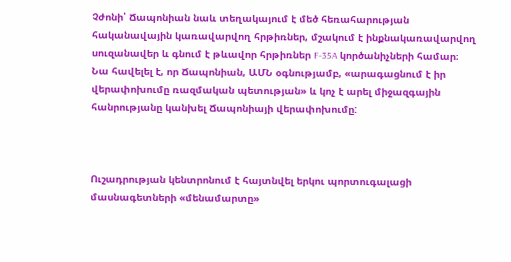Չժոնի՝ Ճապոնիան նաև տեղակայում է մեծ հեռահարության հականավային կառավարվող հրթիռներ, մշակում է ինքնակառավարվող սուզանավեր և գնում է թևավոր հրթիռներ F-35A կործանիչների համար։ Նա հավելել է, որ Ճապոնիան, ԱՄՆ օգնությամբ, «արագացնում է իր վերափոխումը ռազմական պետության» և կոչ է արել միջազգային հանրությանը կանխել Ճապոնիայի վերափոխումը:



Ուշադրության կենտրոնում է հայտնվել երկու պորտուգալացի մասնագետների «մենամարտը»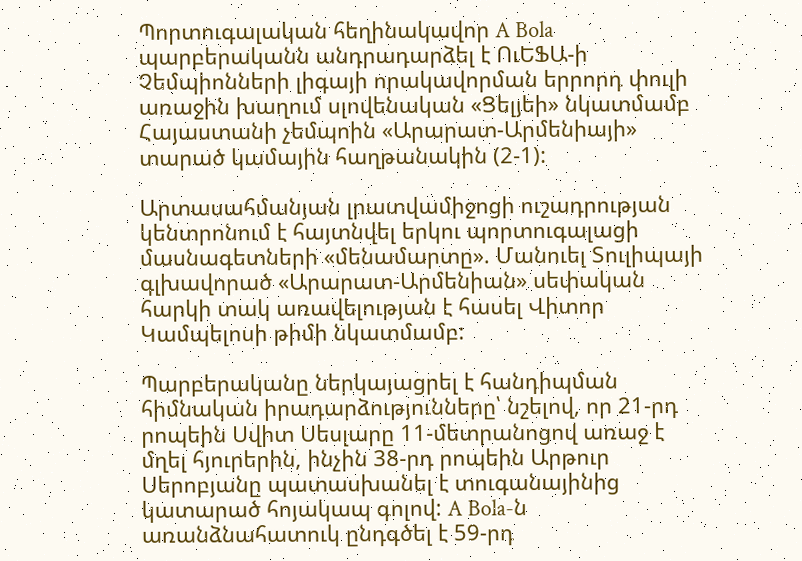Պորտուգալական հեղինակավոր A Bola պարբերականն անդրադարձել է ՈւԵՖԱ-ի Չեմպիոնների լիգայի որակավորման երրորդ փուլի առաջին խաղում սլովենական «Ցելյեի» նկատմամբ Հայաստանի չեմպոին «Արարատ-Արմենիայի» տարած կամային հաղթանակին (2-1):

Արտասահմանյան լրատվամիջոցի ուշադրության կենտրոնում է հայտնվել երկու պորտուգալացի մասնագետների «մենամարտը». Մանուել Տուլիպայի գլխավորած «Արարատ-Արմենիան» սեփական հարկի տակ առավելության է հասել Վիտոր Կամպելոսի թիմի նկատմամբ:

Պարբերականը ներկայացրել է հանդիպման հիմնական իրադարձությունները՝ նշելով, որ 21-րդ րոպեին Սվիտ Սեսլարը 11-մետրանոցով առաջ է մղել հյուրերին, ինչին 38-րդ րոպեին Արթուր Սերոբյանը պատասխանել է տուգանայինից կատարած հոյակապ գոլով: A Bola-ն առանձնահատուկ ընդգծել է 59-րդ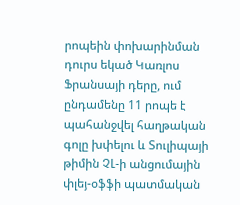րոպեին փոխարինման դուրս եկած Կառլոս Ֆրանսայի դերը, ում ընդամենը 11 րոպե է պահանջվել հաղթական գոլը խփելու և Տուլիպայի թիմին ՉԼ-ի անցումային փլեյ-օֆֆի պատմական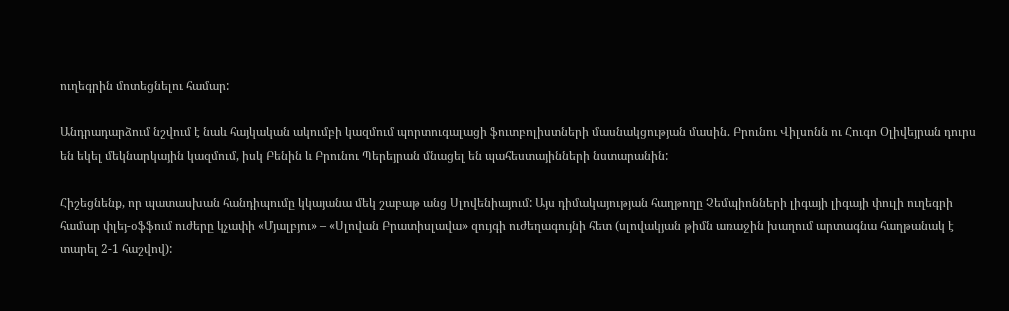ուղեգրին մոտեցնելու համար:

Անդրադարձում նշվում է նաև հայկական ակումբի կազմում պորտուգալացի ֆուտբոլիստների մասնակցության մասին. Բրունու Վիլսոնն ու Հուգո Օլիվեյրան դուրս են եկել մեկնարկային կազմում, իսկ Բենին և Բրունու Պերեյրան մնացել են պահեստայինների նստարանին:

Հիշեցնենք, որ պատասխան հանդիպումը կկայանա մեկ շաբաթ անց Սլովենիայում: Այս դիմակայության հաղթողը Չեմպիոնների լիգայի լիգայի փուլի ուղեգրի համար փլեյ-օֆֆում ուժերը կչափի «Մյալբյու» – «Սլովան Բրատիսլավա» զույգի ուժեղագույնի հետ (սլովակյան թիմն առաջին խաղում արտագնա հաղթանակ է տարել 2-1 հաշվով):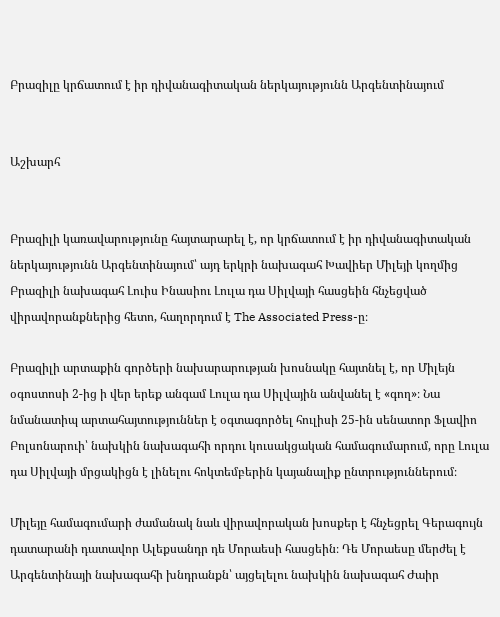Բրազիլը կրճատում է իր դիվանագիտական ներկայությունն Արգենտինայում


Աշխարհ


Բրազիլի կառավարությունը հայտարարել է, որ կրճատում է իր դիվանագիտական ներկայությունն Արգենտինայում՝ այդ երկրի նախագահ Խավիեր Միլեյի կողմից Բրազիլի նախագահ Լուիս Ինասիու Լուլա դա Սիլվայի հասցեին հնչեցված վիրավորանքներից հետո, հաղորդում է The Associated Press-ը։

Բրազիլի արտաքին գործերի նախարարության խոսնակը հայտնել է, որ Միլեյն օգոստոսի 2-ից ի վեր երեք անգամ Լուլա դա Սիլվային անվանել է «գող»։ Նա նմանատիպ արտահայտություններ է օգտագործել հուլիսի 25-ին սենատոր Ֆլավիո Բոլսոնարուի՝ նախկին նախագահի որդու կուսակցական համագումարում, որը Լուլա դա Սիլվայի մրցակիցն է լինելու հոկտեմբերին կայանալիք ընտրություններում։

Միլեյը համագումարի ժամանակ նաև վիրավորական խոսքեր է հնչեցրել Գերագույն դատարանի դատավոր Ալեքսանդր դե Մորաեսի հասցեին։ Դե Մորաեսը մերժել է Արգենտինայի նախագահի խնդրանքն՝ այցելելու նախկին նախագահ Ժաիր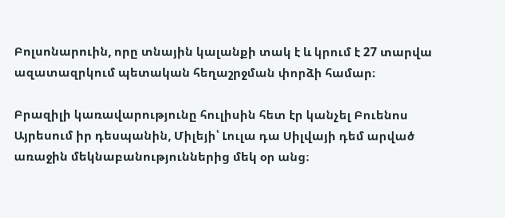Բոլսոնարուին, որը տնային կալանքի տակ է և կրում է 27 տարվա ազատազրկում պետական հեղաշրջման փորձի համար։

Բրազիլի կառավարությունը հուլիսին հետ էր կանչել Բուենոս Այրեսում իր դեսպանին, Միլեյի՝ Լուլա դա Սիլվայի դեմ արված առաջին մեկնաբանություններից մեկ օր անց։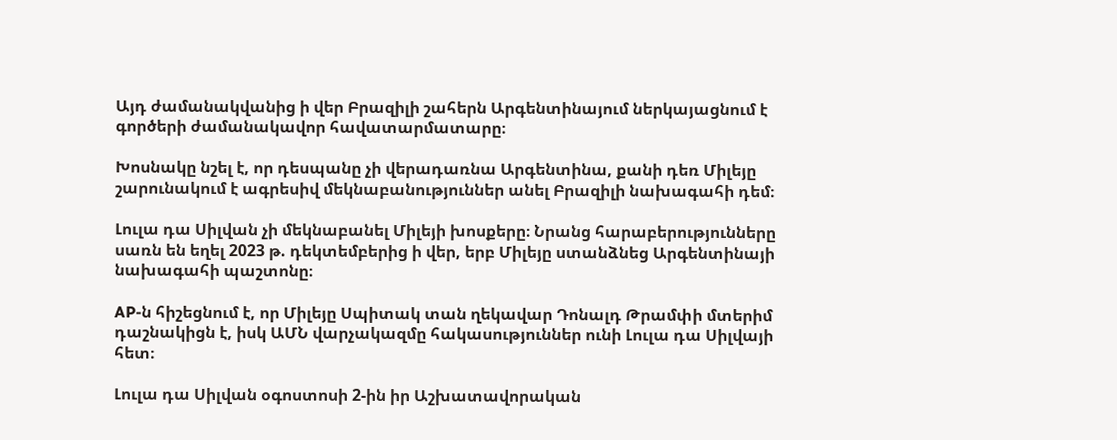Այդ ժամանակվանից ի վեր Բրազիլի շահերն Արգենտինայում ներկայացնում է գործերի ժամանակավոր հավատարմատարը։

Խոսնակը նշել է, որ դեսպանը չի վերադառնա Արգենտինա, քանի դեռ Միլեյը շարունակում է ագրեսիվ մեկնաբանություններ անել Բրազիլի նախագահի դեմ։

Լուլա դա Սիլվան չի մեկնաբանել Միլեյի խոսքերը։ Նրանց հարաբերությունները սառն են եղել 2023 թ. դեկտեմբերից ի վեր, երբ Միլեյը ստանձնեց Արգենտինայի նախագահի պաշտոնը։

AP-ն հիշեցնում է, որ Միլեյը Սպիտակ տան ղեկավար Դոնալդ Թրամփի մտերիմ դաշնակիցն է, իսկ ԱՄՆ վարչակազմը հակասություններ ունի Լուլա դա Սիլվայի հետ։

Լուլա դա Սիլվան օգոստոսի 2-ին իր Աշխատավորական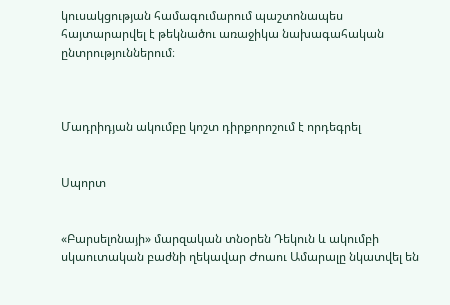կուսակցության համագումարում պաշտոնապես հայտարարվել է թեկնածու առաջիկա նախագահական ընտրություններում։



Մադրիդյան ակումբը կոշտ դիրքորոշում է որդեգրել


Սպորտ


«Բարսելոնայի» մարզական տնօրեն Դեկուն և ակումբի սկաուտական բաժնի ղեկավար Ժոաու Ամարալը նկատվել են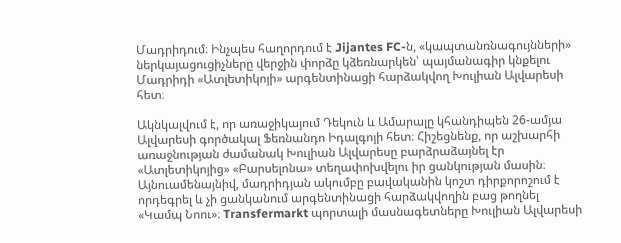Մադրիդում։ Ինչպես հաղորդում է Jijantes FC-ն, «կապտանռնագույնների» ներկայացուցիչները վերջին փորձը կձեռնարկեն՝ պայմանագիր կնքելու Մադրիդի «Ատլետիկոյի» արգենտինացի հարձակվող Խուլիան Ալվարեսի հետ։

Ակնկալվում է, որ առաջիկայում Դեկուն և Ամարալը կհանդիպեն 26-ամյա Ալվարեսի գործակալ Ֆեռնանդո Իդալգոյի հետ։ Հիշեցնենք, որ աշխարհի առաջնության ժամանակ Խուլիան Ալվարեսը բարձրաձայնել էր «Ատլետիկոյից» «Բարսելոնա» տեղափոխվելու իր ցանկության մասին։ Այնուամենայնիվ, մադրիդյան ակումբը բավականին կոշտ դիրքորոշում է որդեգրել և չի ցանկանում արգենտինացի հարձակվողին բաց թողնել «Կամպ Նոու»։ Transfermarkt պորտալի մասնագետները Խուլիան Ալվարեսի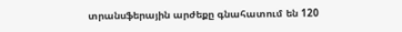տրանսֆերային արժեքը գնահատում են 120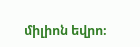միլիոն եվրո։